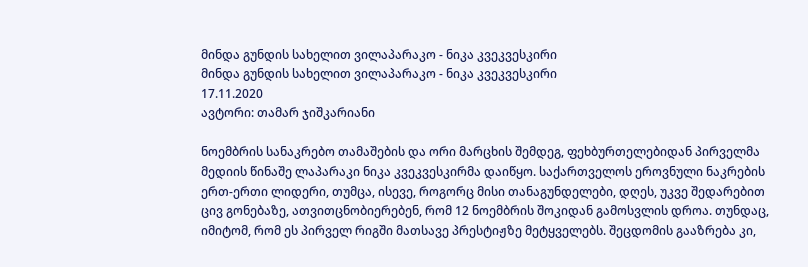მინდა გუნდის სახელით ვილაპარაკო - ნიკა კვეკვესკირი
მინდა გუნდის სახელით ვილაპარაკო - ნიკა კვეკვესკირი
17.11.2020
ავტორი: თამარ ჯიშკარიანი

ნოემბრის სანაკრებო თამაშების და ორი მარცხის შემდეგ, ფეხბურთელებიდან პირველმა მედიის წინაშე ლაპარაკი ნიკა კვეკვესკირმა დაიწყო. საქართველოს ეროვნული ნაკრების ერთ-ერთი ლიდერი, თუმცა, ისევე, როგორც მისი თანაგუნდელები, დღეს, უკვე შედარებით ცივ გონებაზე, ათვითცნობიერებენ, რომ 12 ნოემბრის შოკიდან გამოსვლის დროა. თუნდაც, იმიტომ, რომ ეს პირველ რიგში მათსავე პრესტიჟზე მეტყველებს. შეცდომის გააზრება კი,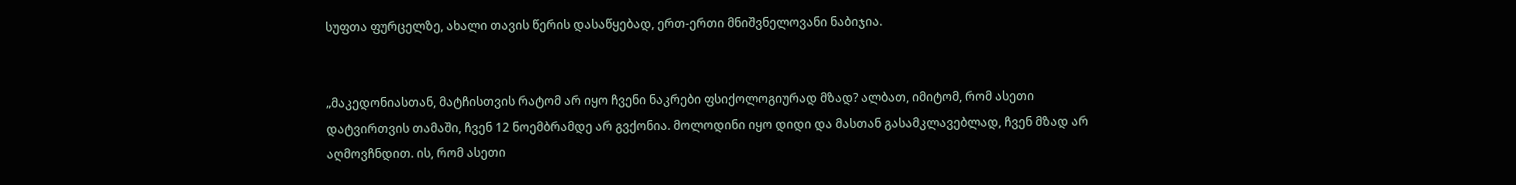სუფთა ფურცელზე, ახალი თავის წერის დასაწყებად, ერთ-ერთი მნიშვნელოვანი ნაბიჯია.


„მაკედონიასთან, მატჩისთვის რატომ არ იყო ჩვენი ნაკრები ფსიქოლოგიურად მზად? ალბათ, იმიტომ, რომ ასეთი დატვირთვის თამაში, ჩვენ 12 ნოემბრამდე არ გვქონია. მოლოდინი იყო დიდი და მასთან გასამკლავებლად, ჩვენ მზად არ აღმოვჩნდით. ის, რომ ასეთი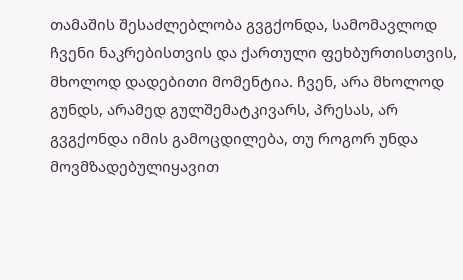თამაშის შესაძლებლობა გვგქონდა, სამომავლოდ ჩვენი ნაკრებისთვის და ქართული ფეხბურთისთვის, მხოლოდ დადებითი მომენტია. ჩვენ, არა მხოლოდ გუნდს, არამედ გულშემატკივარს, პრესას, არ გვგქონდა იმის გამოცდილება, თუ როგორ უნდა მოვმზადებულიყავით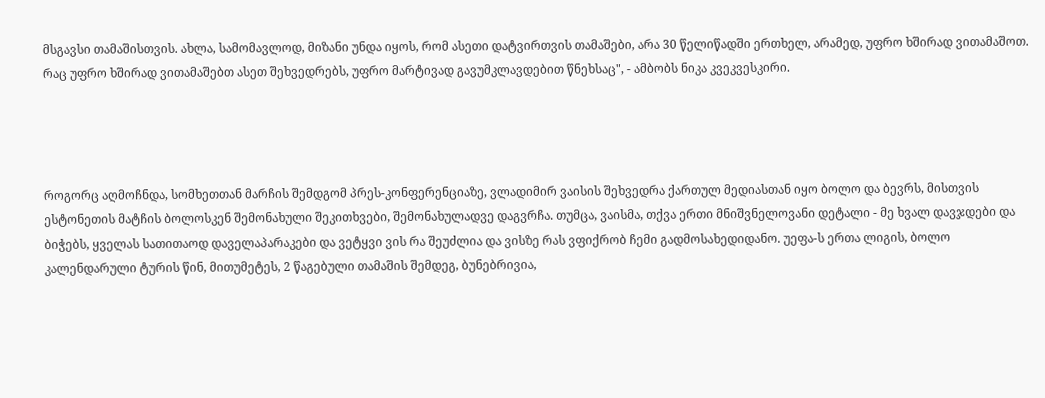მსგავსი თამაშისთვის. ახლა, სამომავლოდ, მიზანი უნდა იყოს, რომ ასეთი დატვირთვის თამაშები, არა 30 წელიწადში ერთხელ, არამედ, უფრო ხშირად ვითამაშოთ. რაც უფრო ხშირად ვითამაშებთ ასეთ შეხვედრებს, უფრო მარტივად გავუმკლავდებით წნეხსაც", - ამბობს ნიკა კვეკვესკირი.




როგორც აღმოჩნდა, სომხეთთან მარჩის შემდგომ პრეს-კონფერენციაზე, ვლადიმირ ვაისის შეხვედრა ქართულ მედიასთან იყო ბოლო და ბევრს, მისთვის ესტონეთის მატჩის ბოლოსკენ შემონახული შეკითხვები, შემონახულადვე დაგვრჩა. თუმცა, ვაისმა, თქვა ერთი მნიშვნელოვანი დეტალი - მე ხვალ დავჯდები და ბიჭებს, ყველას სათითაოდ დაველაპარაკები და ვეტყვი ვის რა შეუძლია და ვისზე რას ვფიქრობ ჩემი გადმოსახედიდანო. უეფა-ს ერთა ლიგის, ბოლო კალენდარული ტურის წინ, მითუმეტეს, 2 წაგებული თამაშის შემდეგ, ბუნებრივია,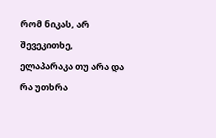რომ ნიკას, არ შევეკითხე, ელაპარაკა თუ არა და რა უთხრა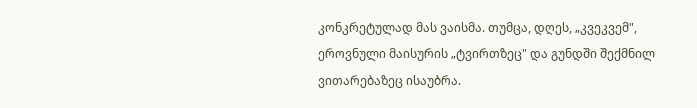კონკრეტულად მას ვაისმა. თუმცა, დღეს, „კვეკვემ", ეროვნული მაისურის „ტვირთზეც" და გუნდში შექმნილ ვითარებაზეც ისაუბრა.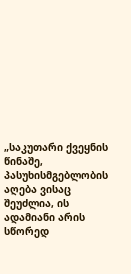„საკუთარი ქვეყნის წინაშე, პასუხისმგებლობის აღება ვისაც შეუძლია, ის ადამიანი არის სწორედ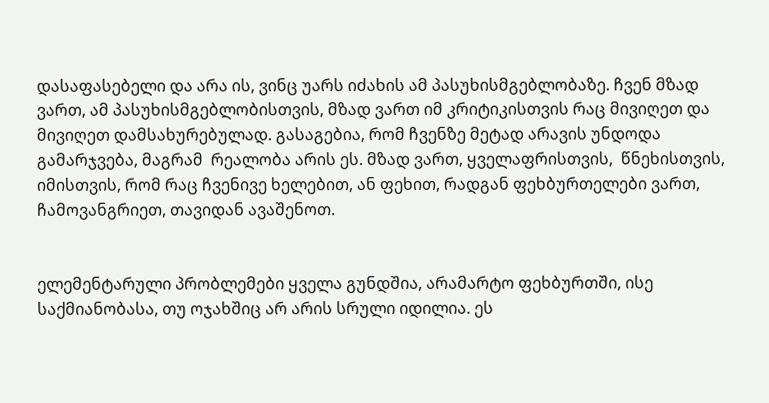დასაფასებელი და არა ის, ვინც უარს იძახის ამ პასუხისმგებლობაზე. ჩვენ მზად ვართ, ამ პასუხისმგებლობისთვის, მზად ვართ იმ კრიტიკისთვის რაც მივიღეთ და მივიღეთ დამსახურებულად. გასაგებია, რომ ჩვენზე მეტად არავის უნდოდა გამარჯვება, მაგრამ  რეალობა არის ეს. მზად ვართ, ყველაფრისთვის,  წნეხისთვის, იმისთვის, რომ რაც ჩვენივე ხელებით, ან ფეხით, რადგან ფეხბურთელები ვართ, ჩამოვანგრიეთ, თავიდან ავაშენოთ.


ელემენტარული პრობლემები ყველა გუნდშია, არამარტო ფეხბურთში, ისე საქმიანობასა, თუ ოჯახშიც არ არის სრული იდილია. ეს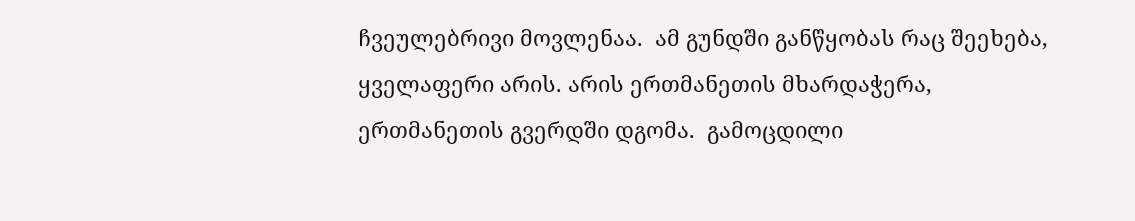ჩვეულებრივი მოვლენაა.  ამ გუნდში განწყობას რაც შეეხება, ყველაფერი არის. არის ერთმანეთის მხარდაჭერა, ერთმანეთის გვერდში დგომა.  გამოცდილი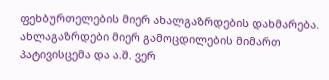ფეხბურთელების მიერ ახალგაზრდების დახმარება. ახლაგაზრდები მიერ გამოცდილების მიმართ პატივისცემა და ა.შ. ვერ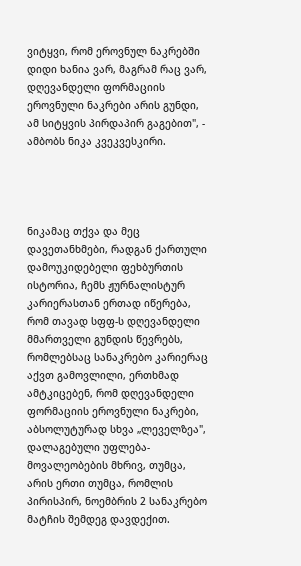ვიტყვი, რომ ეროვნულ ნაკრებში დიდი ხანია ვარ, მაგრამ რაც ვარ, დღევანდელი ფორმაციის ეროვნული ნაკრები არის გუნდი, ამ სიტყვის პირდაპირ გაგებით", - ამბობს ნიკა კვეკვესკირი.




ნიკამაც თქვა და მეც დავეთანხმები, რადგან ქართული დამოუკიდებელი ფეხბურთის ისტორია, ჩემს ჟურნალისტურ კარიერასთან ერთად იწერება, რომ თავად სფფ-ს დღევანდელი მმართველი გუნდის წევრებს, რომლებსაც სანაკრებო კარიერაც აქვთ გამოვლილი, ერთხმად ამტკიცებენ, რომ დღევანდელი ფორმაციის ეროვნული ნაკრები, აბსოლუტურად სხვა „ლეველზეა", დალაგებული უფლება-მოვალეობების მხრივ, თუმცა, არის ერთი თუმცა, რომლის პირისპირ, ნოემბრის 2 სანაკრებო მატჩის შემდეგ დავდექით.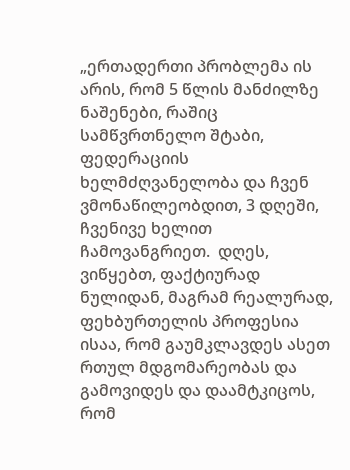„ერთადერთი პრობლემა ის არის, რომ 5 წლის მანძილზე ნაშენები, რაშიც სამწვრთნელო შტაბი, ფედერაციის ხელმძღვანელობა და ჩვენ ვმონაწილეობდით, 3 დღეში, ჩვენივე ხელით ჩამოვანგრიეთ.  დღეს, ვიწყებთ, ფაქტიურად ნულიდან, მაგრამ რეალურად, ფეხბურთელის პროფესია ისაა, რომ გაუმკლავდეს ასეთ რთულ მდგომარეობას და გამოვიდეს და დაამტკიცოს, რომ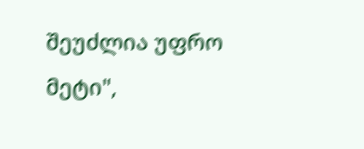შეუძლია უფრო მეტი",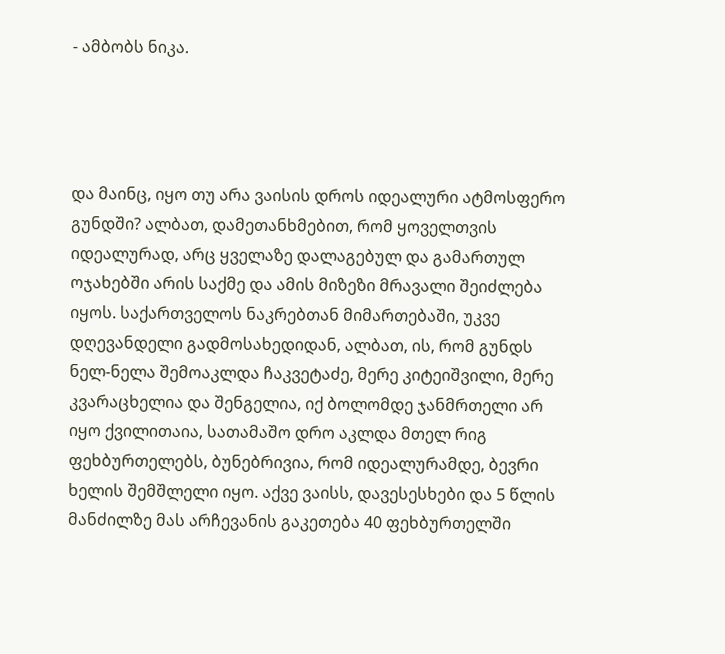- ამბობს ნიკა.




და მაინც, იყო თუ არა ვაისის დროს იდეალური ატმოსფერო გუნდში? ალბათ, დამეთანხმებით, რომ ყოველთვის იდეალურად, არც ყველაზე დალაგებულ და გამართულ ოჯახებში არის საქმე და ამის მიზეზი მრავალი შეიძლება იყოს. საქართველოს ნაკრებთან მიმართებაში, უკვე დღევანდელი გადმოსახედიდან, ალბათ, ის, რომ გუნდს ნელ-ნელა შემოაკლდა ჩაკვეტაძე, მერე კიტეიშვილი, მერე კვარაცხელია და შენგელია, იქ ბოლომდე ჯანმრთელი არ იყო ქვილითაია, სათამაშო დრო აკლდა მთელ რიგ ფეხბურთელებს, ბუნებრივია, რომ იდეალურამდე, ბევრი ხელის შემშლელი იყო. აქვე ვაისს, დავესესხები და 5 წლის მანძილზე მას არჩევანის გაკეთება 40 ფეხბურთელში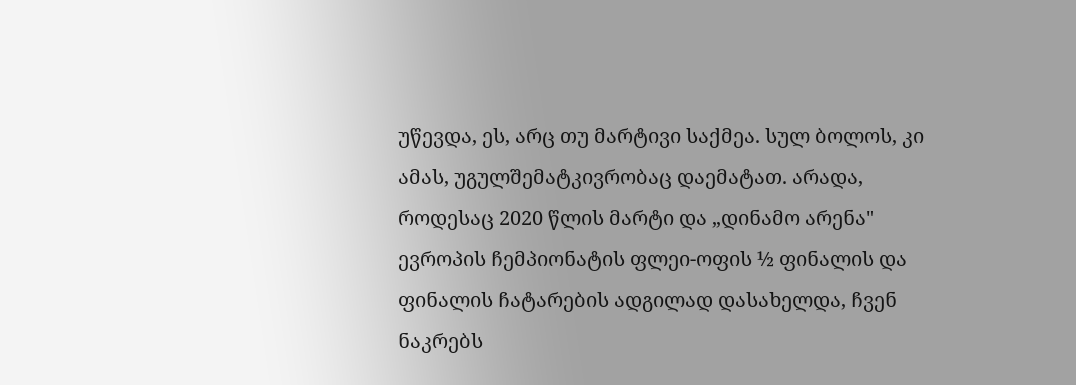უწევდა, ეს, არც თუ მარტივი საქმეა. სულ ბოლოს, კი ამას, უგულშემატკივრობაც დაემატათ. არადა, როდესაც 2020 წლის მარტი და „დინამო არენა" ევროპის ჩემპიონატის ფლეი-ოფის ½ ფინალის და ფინალის ჩატარების ადგილად დასახელდა, ჩვენ ნაკრებს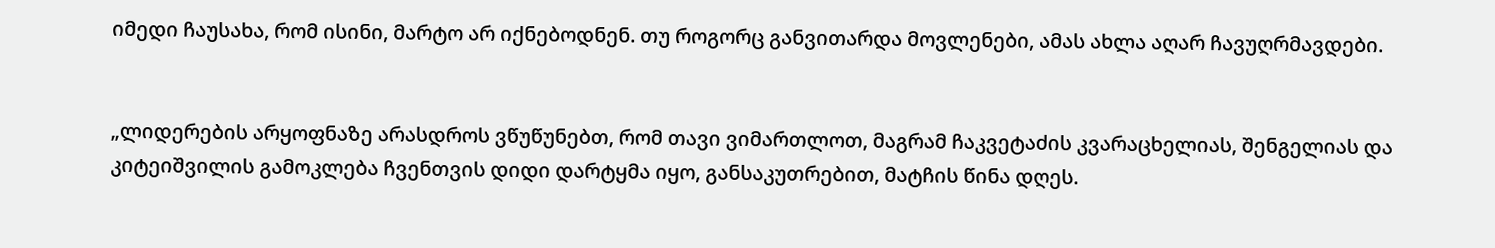იმედი ჩაუსახა, რომ ისინი, მარტო არ იქნებოდნენ. თუ როგორც განვითარდა მოვლენები, ამას ახლა აღარ ჩავუღრმავდები.


„ლიდერების არყოფნაზე არასდროს ვწუწუნებთ, რომ თავი ვიმართლოთ, მაგრამ ჩაკვეტაძის კვარაცხელიას, შენგელიას და კიტეიშვილის გამოკლება ჩვენთვის დიდი დარტყმა იყო, განსაკუთრებით, მატჩის წინა დღეს.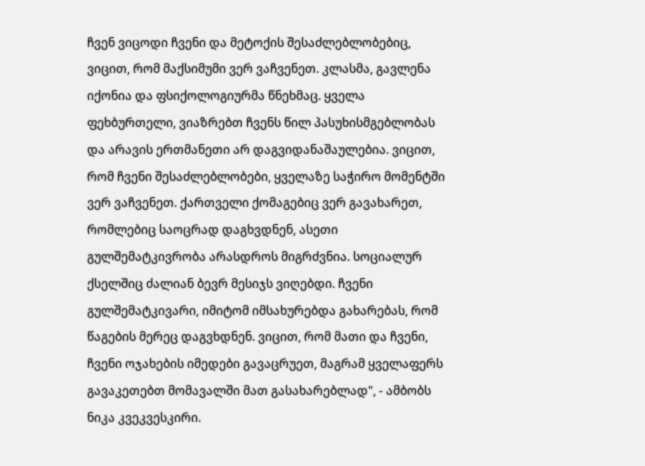ჩვენ ვიცოდი ჩვენი და მეტოქის შესაძლებლობებიც, ვიცით, რომ მაქსიმუმი ვერ ვაჩვენეთ. კლასმა, გავლენა იქონია და ფსიქოლოგიურმა წნეხმაც. ყველა ფეხბურთელი, ვიაზრებთ ჩვენს წილ პასუხისმგებლობას და არავის ერთმანეთი არ დაგვიდანაშაულებია. ვიცით, რომ ჩვენი შესაძლებლობები, ყველაზე საჭირო მომენტში ვერ ვაჩვენეთ. ქართველი ქომაგებიც ვერ გავახარეთ, რომლებიც საოცრად დაგხვდნენ, ასეთი გულშემატკივრობა არასდროს მიგრძვნია. სოციალურ ქსელშიც ძალიან ბევრ მესიჯს ვიღებდი. ჩვენი გულშემატკივარი, იმიტომ იმსახურებდა გახარებას, რომ წაგების მერეც დაგვხდნენ. ვიცით, რომ მათი და ჩვენი, ჩვენი ოჯახების იმედები გავაცრუეთ, მაგრამ ყველაფერს გავაკეთებთ მომავალში მათ გასახარებლად", - ამბობს ნიკა კვეკვესკირი.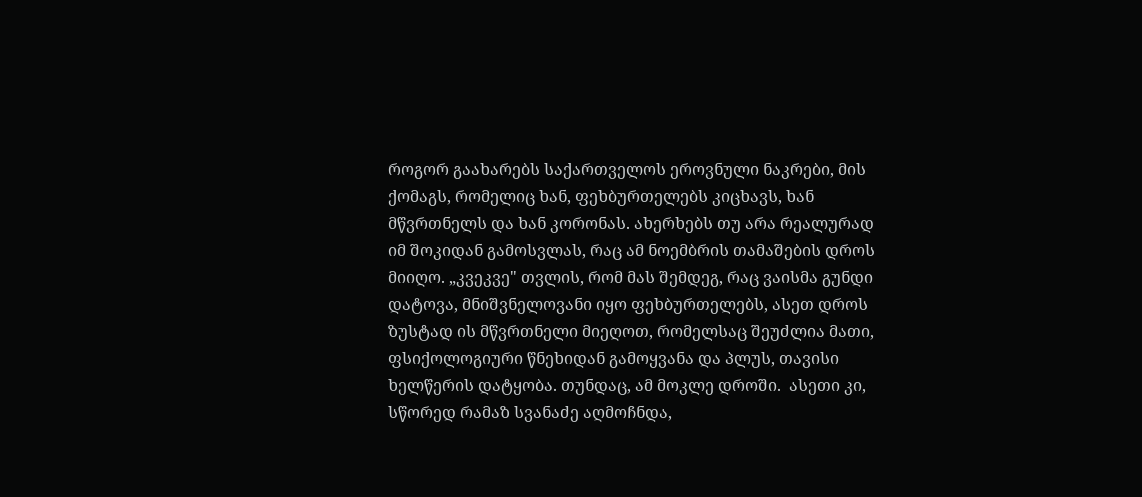როგორ გაახარებს საქართველოს ეროვნული ნაკრები, მის ქომაგს, რომელიც ხან, ფეხბურთელებს კიცხავს, ხან მწვრთნელს და ხან კორონას. ახერხებს თუ არა რეალურად იმ შოკიდან გამოსვლას, რაც ამ ნოემბრის თამაშების დროს მიიღო. „კვეკვე" თვლის, რომ მას შემდეგ, რაც ვაისმა გუნდი დატოვა, მნიშვნელოვანი იყო ფეხბურთელებს, ასეთ დროს ზუსტად ის მწვრთნელი მიეღოთ, რომელსაც შეუძლია მათი, ფსიქოლოგიური წნეხიდან გამოყვანა და პლუს, თავისი ხელწერის დატყობა. თუნდაც, ამ მოკლე დროში.  ასეთი კი, სწორედ რამაზ სვანაძე აღმოჩნდა,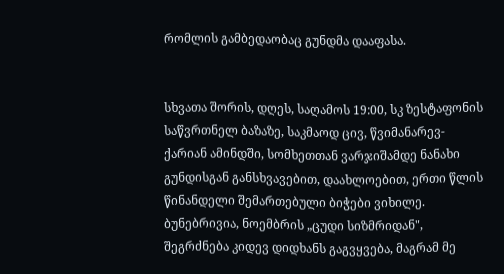რომლის გამბედაობაც გუნდმა დააფასა.


სხვათა შორის, დღეს, საღამოს 19:00, სკ ზესტაფონის საწვრთნელ ბაზაზე, საკმაოდ ცივ, წვიმანარევ-ქარიან ამინდში, სომხეთთან ვარჯიშამდე ნანახი გუნდისგან განსხვავებით, დაახლოებით, ერთი წლის წინანდელი შემართებული ბიჭები ვიხილე. ბუნებრივია, ნოემბრის „ცუდი სიზმრიდან", შეგრძნება კიდევ დიდხანს გაგვყვება, მაგრამ მე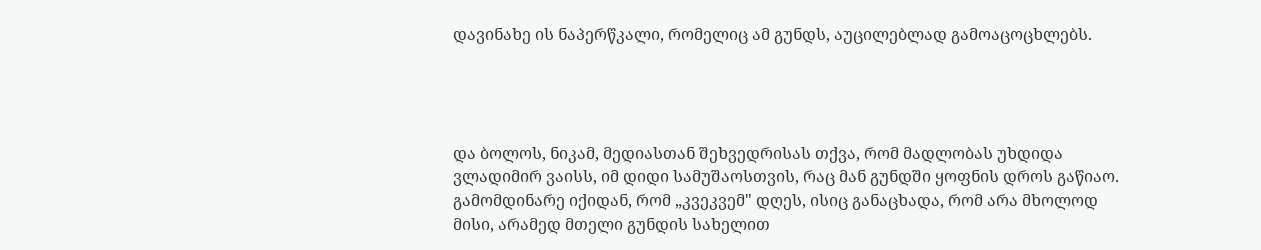დავინახე ის ნაპერწკალი, რომელიც ამ გუნდს, აუცილებლად გამოაცოცხლებს.




და ბოლოს, ნიკამ, მედიასთან შეხვედრისას თქვა, რომ მადლობას უხდიდა ვლადიმირ ვაისს, იმ დიდი სამუშაოსთვის, რაც მან გუნდში ყოფნის დროს გაწიაო. გამომდინარე იქიდან, რომ „კვეკვემ" დღეს, ისიც განაცხადა, რომ არა მხოლოდ მისი, არამედ მთელი გუნდის სახელით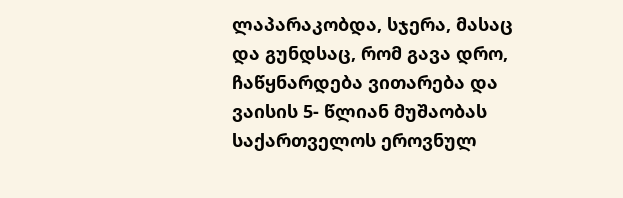ლაპარაკობდა, სჯერა, მასაც და გუნდსაც, რომ გავა დრო, ჩაწყნარდება ვითარება და ვაისის 5- წლიან მუშაობას საქართველოს ეროვნულ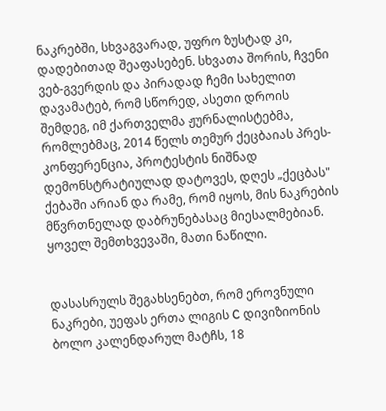ნაკრებში, სხვაგვარად, უფრო ზუსტად კი, დადებითად შეაფასებენ. სხვათა შორის, ჩვენი ვებ-გვერდის და პირადად ჩემი სახელით დავამატებ, რომ სწორედ, ასეთი დროის შემდეგ, იმ ქართველმა ჟურნალისტებმა, რომლებმაც, 2014 წელს თემურ ქეცბაიას პრეს-კონფერენცია, პროტესტის ნიშნად დემონსტრატიულად დატოვეს, დღეს „ქეცბას" ქებაში არიან და რამე, რომ იყოს, მის ნაკრების მწვრთნელად დაბრუნებასაც მიესალმებიან. ყოველ შემთხვევაში, მათი ნაწილი.


დასასრულს შეგახსენებთ, რომ ეროვნული ნაკრები, უეფას ერთა ლიგის C დივიზიონის ბოლო კალენდარულ მატჩს, 18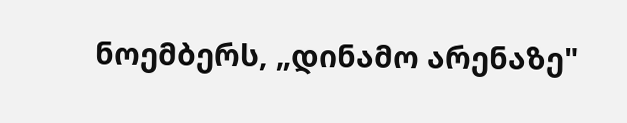ნოემბერს, „დინამო არენაზე"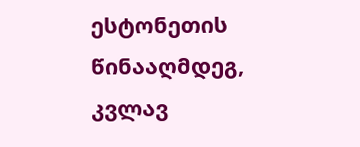ესტონეთის წინააღმდეგ, კვლავ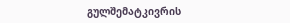გულშემატკივრის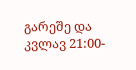გარეშე და კვლავ 21:00-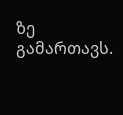ზე გამართავს.